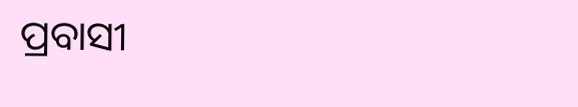ପ୍ରବାସୀ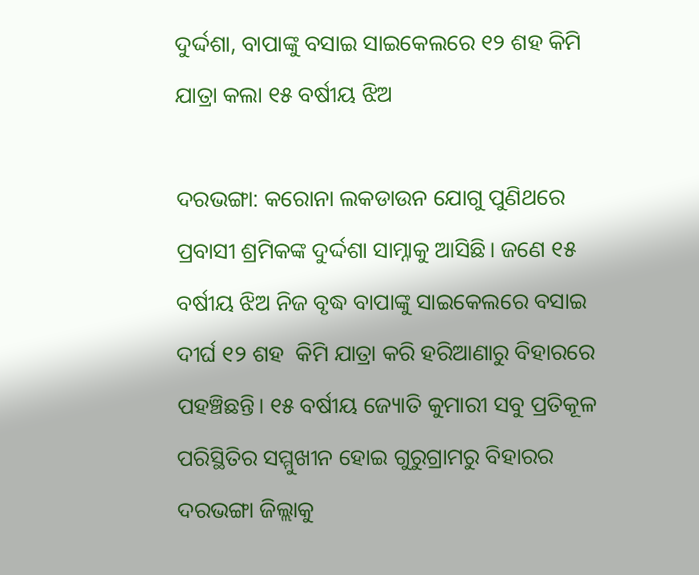ଦୁର୍ଦ୍ଦଶା, ବାପାଙ୍କୁ ବସାଇ ସାଇକେଲରେ ୧୨ ଶହ କିମି ଯାତ୍ରା କଲା ୧୫ ବର୍ଷୀୟ ଝିଅ

ଦରଭଙ୍ଗା: କରୋନା ଲକଡାଉନ ଯୋଗୁ ପୁଣିଥରେ ପ୍ରବାସୀ ଶ୍ରମିକଙ୍କ ଦୁର୍ଦ୍ଦଶା ସାମ୍ନାକୁ ଆସିଛି। ଜଣେ ୧୫ ବର୍ଷୀୟ ଝିଅ ନିଜ ବୃଦ୍ଧ ବାପାଙ୍କୁ ସାଇକେଲରେ ବସାଇ ଦୀର୍ଘ ୧୨ ଶହ  କିମି ଯାତ୍ରା କରି ହରିଆଣାରୁ ବିହାରରେ ପହଞ୍ଚିଛନ୍ତି। ୧୫ ବର୍ଷୀୟ ଜ୍ୟୋତି କୁମାରୀ ସବୁ ପ୍ରତିକୂଳ ପରିସ୍ଥିତିର ସମ୍ମୁଖୀନ ହୋଇ ଗୁରୁଗ୍ରାମରୁ ବିହାରର ଦରଭଙ୍ଗା ଜିଲ୍ଲାକୁ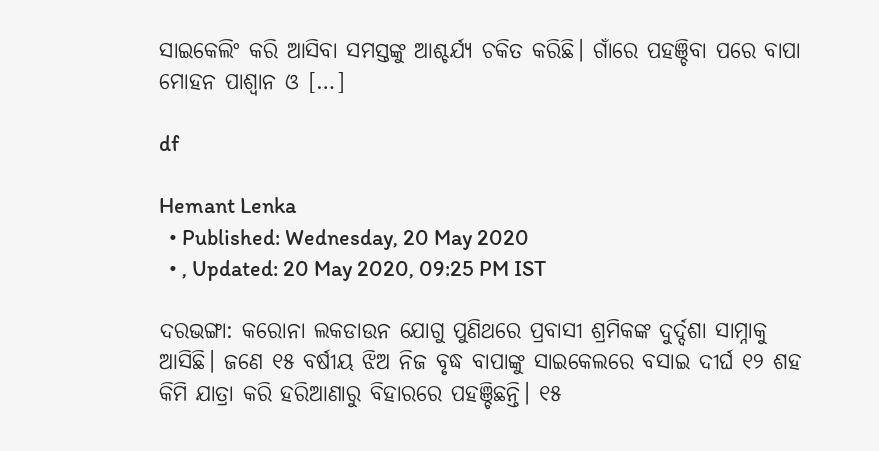ସାଇକେଲିଂ କରି ଆସିବା ସମସ୍ତଙ୍କୁ ଆଶ୍ଚର୍ଯ୍ୟ ଚକିତ କରିଛି। ଗାଁରେ ପହଞ୍ଚିବା ପରେ ବାପା ମୋହନ ପାଶ୍ୱାନ ଓ […]

df

Hemant Lenka
  • Published: Wednesday, 20 May 2020
  • , Updated: 20 May 2020, 09:25 PM IST

ଦରଭଙ୍ଗା: କରୋନା ଲକଡାଉନ ଯୋଗୁ ପୁଣିଥରେ ପ୍ରବାସୀ ଶ୍ରମିକଙ୍କ ଦୁର୍ଦ୍ଦଶା ସାମ୍ନାକୁ ଆସିଛି। ଜଣେ ୧୫ ବର୍ଷୀୟ ଝିଅ ନିଜ ବୃଦ୍ଧ ବାପାଙ୍କୁ ସାଇକେଲରେ ବସାଇ ଦୀର୍ଘ ୧୨ ଶହ  କିମି ଯାତ୍ରା କରି ହରିଆଣାରୁ ବିହାରରେ ପହଞ୍ଚିଛନ୍ତି। ୧୫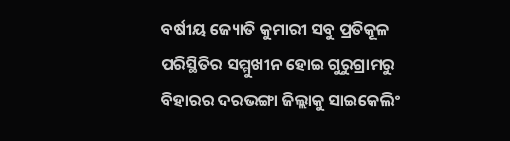ବର୍ଷୀୟ ଜ୍ୟୋତି କୁମାରୀ ସବୁ ପ୍ରତିକୂଳ ପରିସ୍ଥିତିର ସମ୍ମୁଖୀନ ହୋଇ ଗୁରୁଗ୍ରାମରୁ ବିହାରର ଦରଭଙ୍ଗା ଜିଲ୍ଲାକୁ ସାଇକେଲିଂ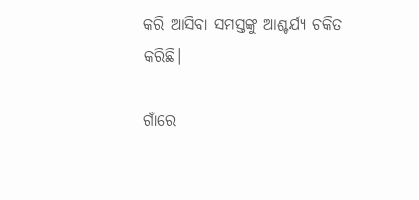କରି ଆସିବା ସମସ୍ତଙ୍କୁ ଆଶ୍ଚର୍ଯ୍ୟ ଚକିତ କରିଛି।

ଗାଁରେ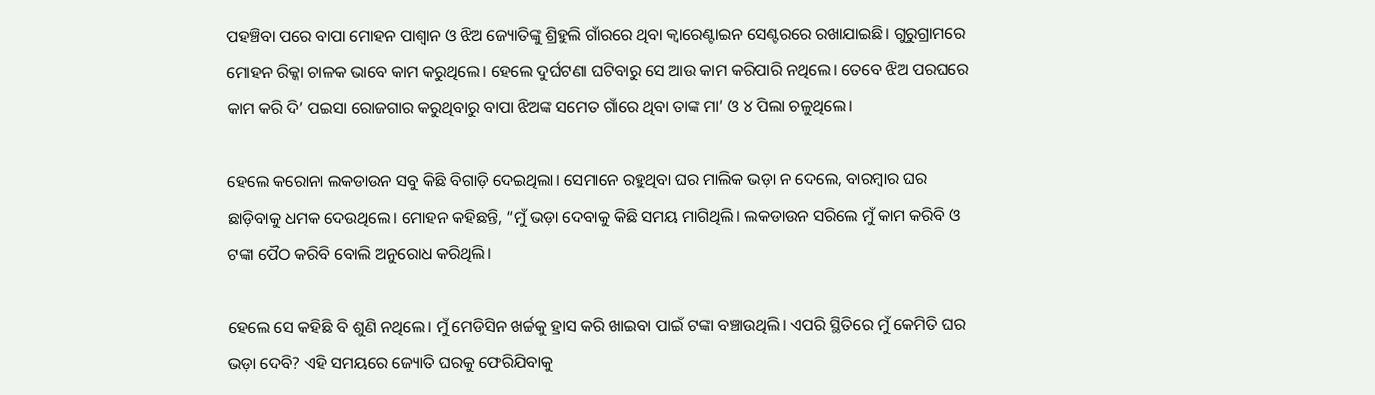ପହଞ୍ଚିବା ପରେ ବାପା ମୋହନ ପାଶ୍ୱାନ ଓ ଝିଅ ଜ୍ୟୋତିଙ୍କୁ ଶ୍ରିହୁଲି ଗାଁରରେ ଥିବା କ୍ୱାରେଣ୍ଟାଇନ ସେଣ୍ଟରରେ ରଖାଯାଇଛି। ଗୁରୁଗ୍ରାମରେ ମୋହନ ରିକ୍କା ଚାଳକ ଭାବେ କାମ କରୁଥିଲେ। ହେଲେ ଦୁର୍ଘଟଣା ଘଟିବାରୁ ସେ ଆଉ କାମ କରିପାରି ନଥିଲେ। ତେବେ ଝିଅ ପରଘରେ କାମ କରି ଦି’ ପଇସା ରୋଜଗାର କରୁଥିବାରୁ ବାପା ଝିଅଙ୍କ ସମେତ ଗାଁରେ ଥିବା ତାଙ୍କ ମା’ ଓ ୪ ପିଲା ଚଳୁଥିଲେ।

ହେଲେ କରୋନା ଲକଡାଉନ ସବୁ କିଛି ବିଗାଡ଼ି ଦେଇଥିଲା। ସେମାନେ ରହୁଥିବା ଘର ମାଲିକ ଭଡ଼ା ନ ଦେଲେ, ବାରମ୍ବାର ଘର ଛାଡ଼ିବାକୁ ଧମକ ଦେଉଥିଲେ। ମୋହନ କହିଛନ୍ତି, “ମୁଁ ଭଡ଼ା ଦେବାକୁ କିଛି ସମୟ ମାଗିଥିଲି। ଲକଡାଉନ ସରିଲେ ମୁଁ କାମ କରିବି ଓ ଟଙ୍କା ପୈଠ କରିବି ବୋଲି ଅନୁରୋଧ କରିଥିଲି।

ହେଲେ ସେ କହିଛି ବି ଶୁଣି ନଥିଲେ। ମୁଁ ମେଡିସିନ ଖର୍ଚ୍ଚକୁ ହ୍ରାସ କରି ଖାଇବା ପାଇଁ ଟଙ୍କା ବଞ୍ଚାଉଥିଲି। ଏପରି ସ୍ଥିତିରେ ମୁଁ କେମିତି ଘର ଭଡ଼ା ଦେବି? ଏହି ସମୟରେ ଜ୍ୟୋତି ଘରକୁ ଫେରିଯିବାକୁ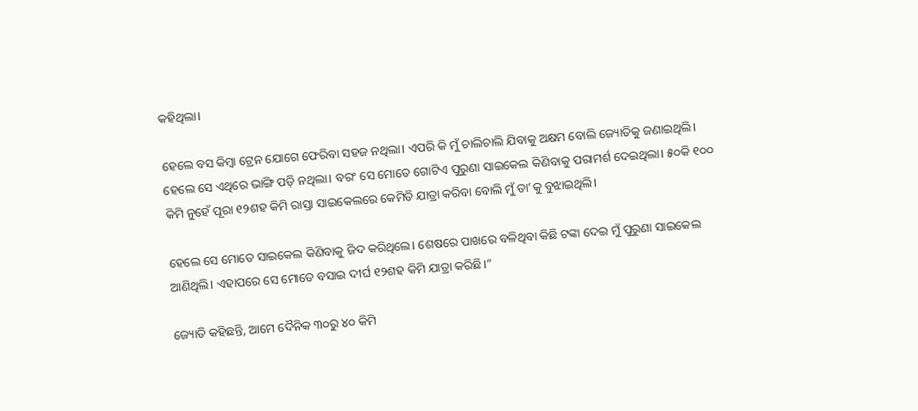କହିଥିଲା।

ହେଲେ ବସ କିମ୍ବା ଟ୍ରେନ ଯୋଗେ ଫେରିବା ସହଜ ନଥିଲା। ଏପରି କି ମୁଁ ଚାଲିଚାଲି ଯିବାକୁ ଅକ୍ଷମ ବୋଲି ଜ୍ୟୋତିକୁ ଜଣାଇଥିଲି। ହେଲେ ସେ ଏଥିରେ ଭାଙ୍ଗି ପଡ଼ି ନଥିଲା। ବରଂ ସେ ମୋତେ ଗୋଟିଏ ପୁରୁଣା ସାଇକେଲ କିଣିବାକୁ ପରାମର୍ଶ ଦେଇଥିଲା। ୫୦କି ୧୦୦ କିମି ନୁହେଁ ପୂରା ୧୨ଶହ କିମି ରାସ୍ତା ସାଇକେଲରେ କେମିତି ଯାତ୍ରା କରିବା ବୋଲି ମୁଁ ତା’କୁ ବୁଝାଇଥିଲି।

ହେଲେ ସେ ମୋତେ ସାଇକେଲ କିଣିବାକୁ ଜିଦ କରିଥିଲେ। ଶେଷରେ ପାଖରେ ବଳିଥିବା କିଛି ଟଙ୍କା ଦେଇ ମୁଁ ପୁରୁଣା ସାଇକେଲ ଆଣିଥିଲି। ଏହାପରେ ସେ ମୋତେ ବସାଇ ଦୀର୍ଘ ୧୨ଶହ କିମି ଯାତ୍ରା କରିଛି।”

ଜ୍ୟୋତି କହିଛନ୍ତି, ଆମେ ଦୈନିକ ୩୦ରୁ ୪୦ କିମି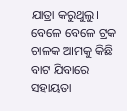ଯାତ୍ରା କରୁଥୁଲୁ। ବେଳେ ବେଳେ ଟ୍ରକ ଚାଳକ ଆମକୁ କିଛି  ବାଟ ଯିବାରେ ସହାୟତା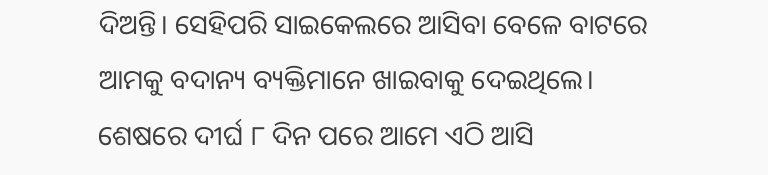ଦିଅନ୍ତି। ସେହିପରି ସାଇକେଲରେ ଆସିବା ବେଳେ ବାଟରେ ଆମକୁ ବଦାନ୍ୟ ବ୍ୟକ୍ତିମାନେ ଖାଇବାକୁ ଦେଇଥିଲେ। ଶେଷରେ ଦୀର୍ଘ ୮ ଦିନ ପରେ ଆମେ ଏଠି ଆସି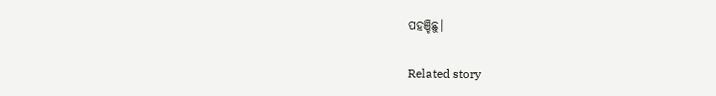ପହଞ୍ଚିଛୁ।

Related story